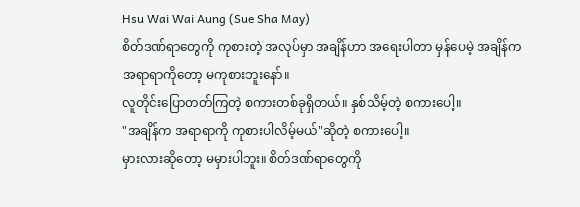Hsu Wai Wai Aung (Sue Sha May)
စိတ်ဒဏ်ရာတွေကို ကုစားတဲ့ အလုပ်မှာ အချိန်ဟာ အရေးပါတာ မှန်ပေမဲ့ အချိန်က အရာရာကိုတော့ မကုစားဘူးနော်။
လူတိုင်းပြောတတ်ကြတဲ့ စကားတစ်ခုရှိတယ်။ နှစ်သိမ့်တဲ့ စကားပေါ့။
"အချိန်က အရာရာကို ကုစားပါလိမ့်မယ်"ဆိုတဲ့ စကားပေါ့။
မှားလားဆိုတော့ မမှားပါဘူး။ စိတ်ဒဏ်ရာတွေကို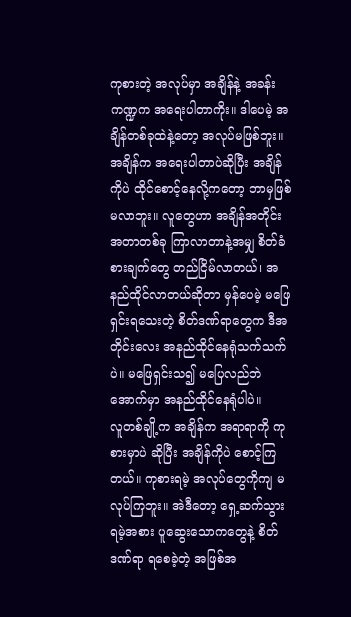ကုစားတဲ့ အလုပ်မှာ အချိန်နဲ့ အခန်းကဏ္ဍက အရေးပါတာကိုး။ ဒါပေမဲ့ အချိန်တစ်ခုထဲနဲ့တော့ အလုပ်မဖြစ်ဘူး။ အချိန်က အရေးပါတာပဲဆိုပြီး အချိန်ကိုပဲ ထိုင်စောင့်နေလို့ကတော့ ဘာမှဖြစ်မလာဘူး။ လူတွေဟာ အချိန်အတိုင်းအတာတစ်ခု ကြာလာတာနဲ့အမျှ စိတ်ခံစားချက်တွေ တည်ငြိမ်လာတယ်၊ အနည်ထိုင်လာတယ်ဆိုတာ မှန်ပေမဲ့ မဖြေရှင်းရသေးတဲ့ စိတ်ဒဏ်ရာတွေက ဒီအတိုင်းလေး အနည်ထိုင်နေရုံသက်သက်ပဲ။ မဖြေရှင်းသ၍ မပြေလည်ဘဲ အောက်မှာ အနည်ထိုင်နေရုံပါပဲ။
လူတစ်ချို့က အချိန်က အရာရာကို ကုစားမှာပဲ ဆိုပြီး အချိန်ကိုပဲ စောင့်ကြတယ်။ ကုစားရမဲ့ အလုပ်တွေကိုကျ မလုပ်ကြဘူး။ အဲဒီတော့ ရှေ့ဆက်သွားရမဲ့အစား ပူဆွေးသောကတွေနဲ့ စိတ်ဒဏ်ရာ ရစေခဲ့တဲ့ အဖြစ်အ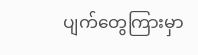ပျက်တွေကြားမှာ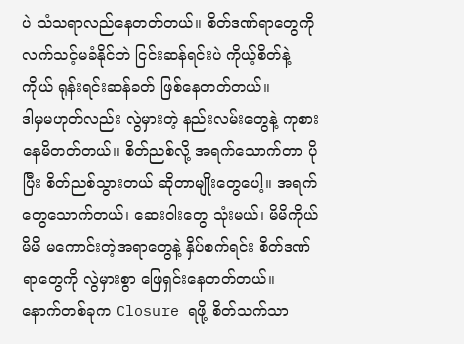ပဲ သံသရာလည်နေတတ်တယ်။ စိတ်ဒဏ်ရာတွေကို လက်သင့်မခံနိုင်ဘဲ ငြင်းဆန်ရင်းပဲ ကိုယ့်စိတ်နဲ့ကိုယ် ရုန်းရင်းဆန်ခတ် ဖြစ်နေတတ်တယ်။
ဒါမှမဟုတ်လည်း လွဲမှားတဲ့ နည်းလမ်းတွေနဲ့ ကုစားနေမိတတ်တယ်။ စိတ်ညစ်လို့ အရက်သောက်တာ ပိုပြီး စိတ်ညစ်သွားတယ် ဆိုတာမျိုးတွေပေါ့။ အရက်တွေသောက်တယ်၊ ဆေးဝါးတွေ သုံးမယ်၊ မိမိကိုယ်မိမိ မကောင်းတဲ့အရာတွေနဲ့ နှိပ်စက်ရင်း စိတ်ဒဏ်ရာတွေကို လွဲမှားစွာ ဖြေရှင်းနေတတ်တယ်။
နောက်တစ်ခုက Closure ရဖို့ စိတ်သက်သာ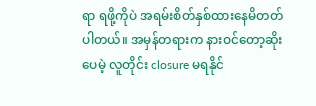ရာ ရဖို့ကိုပဲ အရမ်းစိတ်နှစ်ထားနေမိတတ်ပါတယ်။ အမှန်တရားက နားဝင်တော့ဆိုးပေမဲ့ လူတိုင်း closure မရနိုင်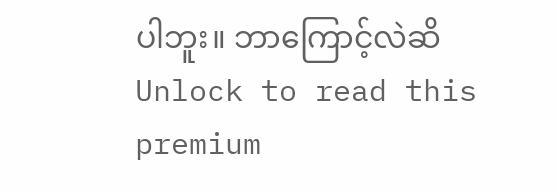ပါဘူး။ ဘာကြောင့်လဲဆိ
Unlock to read this premium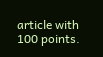article with 100 points.